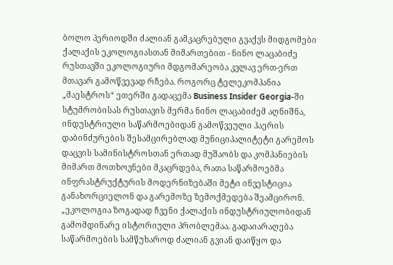ბოლო პერიოდში ძალიან გამკაცრებული გვაქვს მიდგომები ქალაქის ეკოლოგიასთან მიმართებით - ნინო ლაცაბიძე
რუსთავში ეკოლოგიური მდგომარეობა კვლავ ერთ-ერთ მთავარ გამოწვევად რჩება. როგორც ტელეკომპანია „მაესტროს“ ეთერში გადაცემა Business Insider Georgia-ში სტუმრობისას რუსთავის მერმა ნინო ლაცაბიძემ აღნიშნა, ინდუსტრიული საწარმოებიდან გამოწვეული ჰაერის დაბინძურების შესამცირებლად მუნიციპალიტეტი გარემოს დაცვის სამინისტროსთან ერთად მუშაობს და კომპანიების მიმართ მოთხოვნები მკაცრდება, რათა საწარმოებმა ინფრასტრუქტურის მოდერნიზებაში მეტი ინვესტიცია განახორციელონ და გარემოზე ზემოქმედება შეამცირონ.
„ეკოლოგია ზოგადად ჩვენი ქალაქის ინდუსტრიულობიდან გამომდინარე ისტორიული პრობლემაა. გადაიარაღება საწარმოების სამწუხაროდ ძალიან გვიან დაიწყო და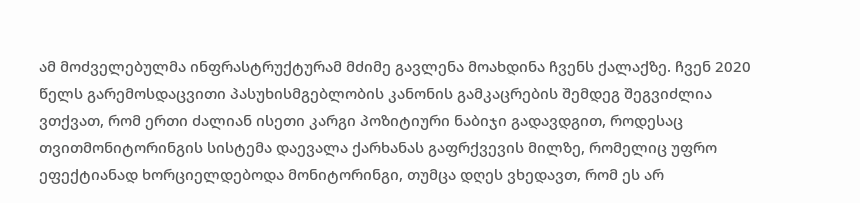ამ მოძველებულმა ინფრასტრუქტურამ მძიმე გავლენა მოახდინა ჩვენს ქალაქზე. ჩვენ 2020 წელს გარემოსდაცვითი პასუხისმგებლობის კანონის გამკაცრების შემდეგ შეგვიძლია ვთქვათ, რომ ერთი ძალიან ისეთი კარგი პოზიტიური ნაბიჯი გადავდგით, როდესაც თვითმონიტორინგის სისტემა დაევალა ქარხანას გაფრქვევის მილზე, რომელიც უფრო ეფექტიანად ხორციელდებოდა მონიტორინგი, თუმცა დღეს ვხედავთ, რომ ეს არ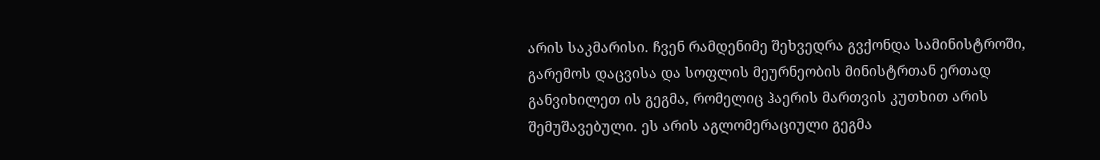არის საკმარისი. ჩვენ რამდენიმე შეხვედრა გვქონდა სამინისტროში, გარემოს დაცვისა და სოფლის მეურნეობის მინისტრთან ერთად განვიხილეთ ის გეგმა, რომელიც ჰაერის მართვის კუთხით არის შემუშავებული. ეს არის აგლომერაციული გეგმა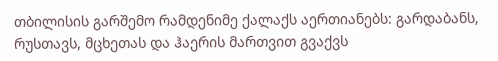თბილისის გარშემო რამდენიმე ქალაქს აერთიანებს: გარდაბანს, რუსთავს, მცხეთას და ჰაერის მართვით გვაქვს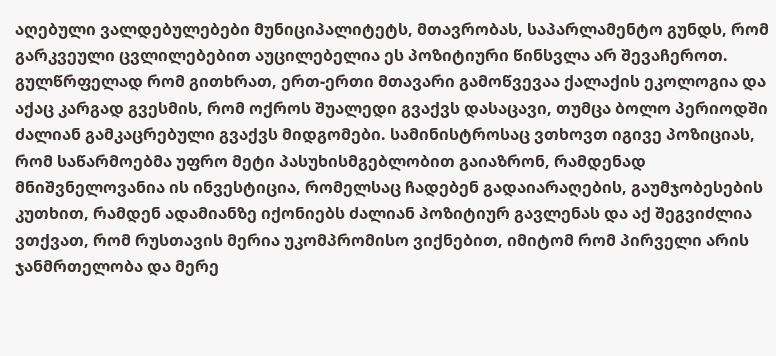აღებული ვალდებულებები მუნიციპალიტეტს, მთავრობას, საპარლამენტო გუნდს, რომ გარკვეული ცვლილებებით აუცილებელია ეს პოზიტიური წინსვლა არ შევაჩეროთ.
გულწრფელად რომ გითხრათ, ერთ-ერთი მთავარი გამოწვევაა ქალაქის ეკოლოგია და აქაც კარგად გვესმის, რომ ოქროს შუალედი გვაქვს დასაცავი, თუმცა ბოლო პერიოდში ძალიან გამკაცრებული გვაქვს მიდგომები. სამინისტროსაც ვთხოვთ იგივე პოზიციას, რომ საწარმოებმა უფრო მეტი პასუხისმგებლობით გაიაზრონ, რამდენად მნიშვნელოვანია ის ინვესტიცია, რომელსაც ჩადებენ გადაიარაღების, გაუმჯობესების კუთხით, რამდენ ადამიანზე იქონიებს ძალიან პოზიტიურ გავლენას და აქ შეგვიძლია ვთქვათ, რომ რუსთავის მერია უკომპრომისო ვიქნებით, იმიტომ რომ პირველი არის ჯანმრთელობა და მერე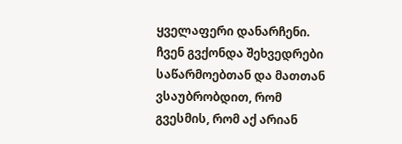ყველაფერი დანარჩენი.
ჩვენ გვქონდა შეხვედრები საწარმოებთან და მათთან ვსაუბრობდით, რომ გვესმის, რომ აქ არიან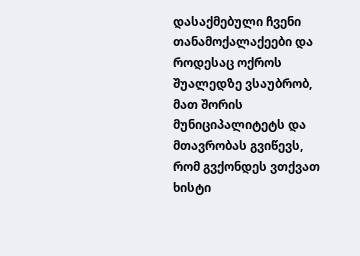დასაქმებული ჩვენი თანამოქალაქეები და როდესაც ოქროს შუალედზე ვსაუბრობ, მათ შორის მუნიციპალიტეტს და მთავრობას გვიწევს, რომ გვქონდეს ვთქვათ ხისტი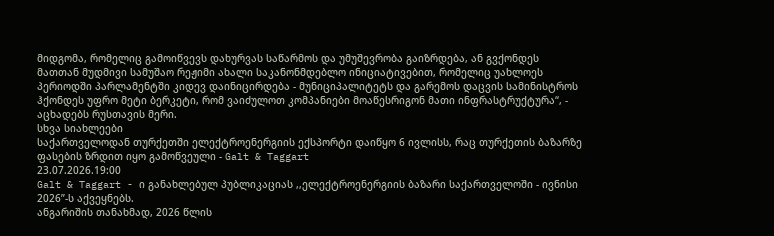მიდგომა, რომელიც გამოიწვევს დახურვას საწარმოს და უმუშევრობა გაიზრდება, ან გვქონდეს მათთან მუდმივი სამუშაო რეჟიმი ახალი საკანონმდებლო ინიციატივებით, რომელიც უახლოეს პერიოდში პარლამენტში კიდევ დაინიცირდება - მუნიციპალიტეტს და გარემოს დაცვის სამინისტროს ჰქონდეს უფრო მეტი ბერკეტი, რომ ვაიძულოთ კომპანიები მოაწესრიგონ მათი ინფრასტრუქტურა“, - აცხადებს რუსთავის მერი.
სხვა სიახლეები
საქართველოდან თურქეთში ელექტროენერგიის ექსპორტი დაიწყო 6 ივლისს, რაც თურქეთის ბაზარზე ფასების ზრდით იყო გამოწვეული - Galt & Taggart
23.07.2026.19:00
Galt & Taggart - ი განახლებულ პუბლიკაციას ,,ელექტროენერგიის ბაზარი საქართველოში - ივნისი 2026”-ს აქვეყნებს.
ანგარიშის თანახმად, 2026 წლის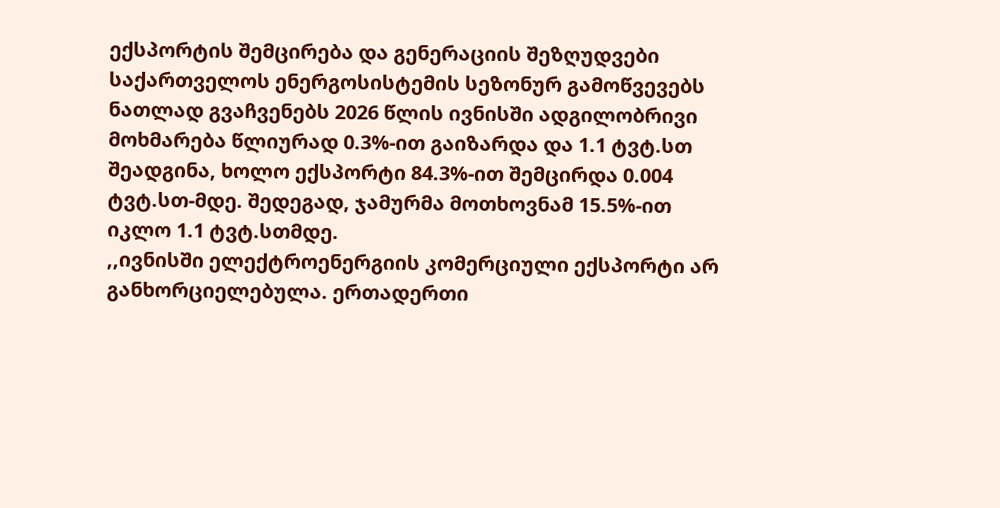ექსპორტის შემცირება და გენერაციის შეზღუდვები საქართველოს ენერგოსისტემის სეზონურ გამოწვევებს ნათლად გვაჩვენებს 2026 წლის ივნისში ადგილობრივი მოხმარება წლიურად 0.3%-ით გაიზარდა და 1.1 ტვტ.სთ შეადგინა, ხოლო ექსპორტი 84.3%-ით შემცირდა 0.004 ტვტ.სთ-მდე. შედეგად, ჯამურმა მოთხოვნამ 15.5%-ით იკლო 1.1 ტვტ.სთმდე.
,,ივნისში ელექტროენერგიის კომერციული ექსპორტი არ განხორციელებულა. ერთადერთი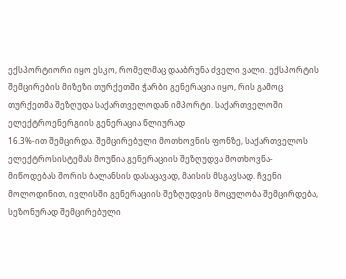ექსპორტიორი იყო ესკო, რომელმაც დააბრუნა ძველი ვალი. ექსპორტის
შემცირების მიზეზი თურქეთში ჭარბი გენერაცია იყო, რის გამოც თურქეთმა შეზღუდა საქართველოდან იმპორტი. საქართველოში ელექტროენერგიის გენერაცია წლიურად
16.3%-ით შემცირდა. შემცირებული მოთხოვნის ფონზე, საქართველოს ელექტროსისტემას მოუწია გენერაციის შეზღუდვა მოთხოვნა-მიწოდებას შორის ბალანსის დასაცავად, მაისის მსგავსად. ჩვენი მოლოდინით, ივლისში გენერაციის შეზღუდვის მოცულობა შემცირდება, სეზონურად შემცირებული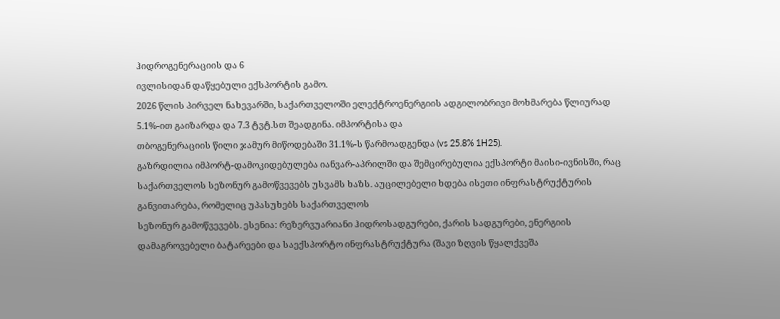ჰიდროგენერაციის და 6
ივლისიდან დაწყებული ექსპორტის გამო.
2026 წლის პირველ ნახევარში, საქართველოში ელექტროენერგიის ადგილობრივი მოხმარება წლიურად 5.1%-ით გაიზარდა და 7.3 ტვტ.სთ შეადგინა. იმპორტისა და
თბოგენერაციის წილი ჯამურ მიწოდებაში 31.1%-ს წარმოადგენდა (vs 25.8% 1H25).
გაზრდილია იმპორტ-დამოკიდებულება იანვარ-აპრილში და შემცირებულია ექსპორტი მაისი-ივნისში, რაც საქართველოს სეზონურ გამოწვევებს უსვამს ხაზს. აუცილებელი ხდება ისეთი ინფრასტრუქტურის განვითარება, რომელიც უპასუხებს საქართველოს
სეზონურ გამოწვევებს. ესენია: რეზერვუარიანი ჰიდროსადგურები, ქარის სადგურები, ენერგიის დამაგროვებელი ბატარეები და საექსპორტო ინფრასტრუქტურა (შავი ზღვის წყალქვეშა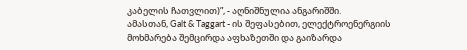კაბელის ჩათვლით)”, - აღნიშნულია ანგარიშში.
ამასთან, Galt & Taggart - ის შეფასებით, ელექტროენერგიის მოხმარება შემცირდა აფხაზეთში და გაიზარდა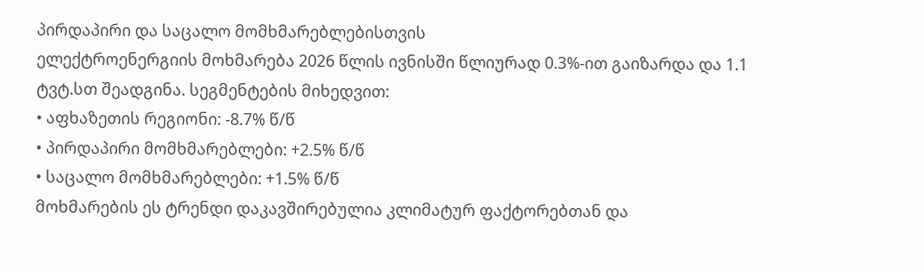პირდაპირი და საცალო მომხმარებლებისთვის
ელექტროენერგიის მოხმარება 2026 წლის ივნისში წლიურად 0.3%-ით გაიზარდა და 1.1 ტვტ.სთ შეადგინა. სეგმენტების მიხედვით:
• აფხაზეთის რეგიონი: -8.7% წ/წ
• პირდაპირი მომხმარებლები: +2.5% წ/წ
• საცალო მომხმარებლები: +1.5% წ/წ
მოხმარების ეს ტრენდი დაკავშირებულია კლიმატურ ფაქტორებთან და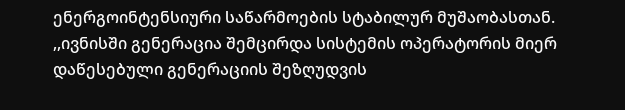ენერგოინტენსიური საწარმოების სტაბილურ მუშაობასთან.
,,ივნისში გენერაცია შემცირდა სისტემის ოპერატორის მიერ დაწესებული გენერაციის შეზღუდვის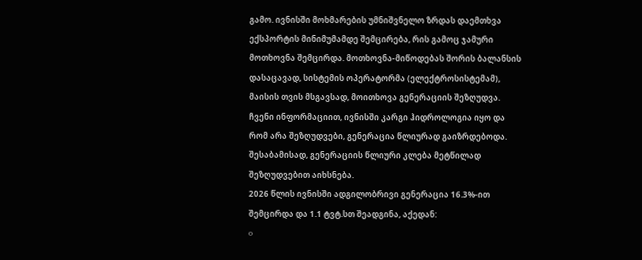გამო. ივნისში მოხმარების უმნიშვნელო ზრდას დაემთხვა ექსპორტის მინიმუმამდე შემცირება, რის გამოც ჯამური მოთხოვნა შემცირდა. მოთხოვნა-მიწოდებას შორის ბალანსის დასაცავად, სისტემის ოპერატორმა (ელექტროსისტემამ), მაისის თვის მსგავსად, მოითხოვა გენერაციის შეზღუდვა. ჩვენი ინფორმაციით, ივნისში კარგი ჰიდროლოგია იყო და რომ არა შეზღუდვები, გენერაცია წლიურად გაიზრდებოდა. შესაბამისად, გენერაციის წლიური კლება მეტწილად შეზღუდვებით აიხსნება.
2026 წლის ივნისში ადგილობრივი გენერაცია 16.3%-ით შემცირდა და 1.1 ტვტ.სთ შეადგინა, აქედან:
o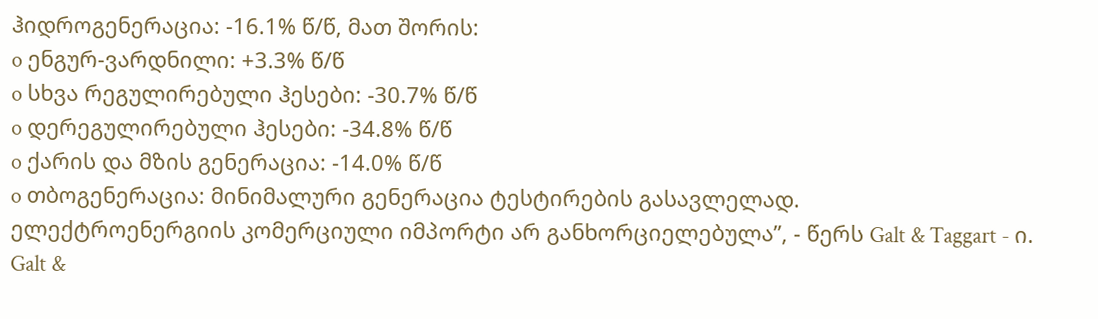ჰიდროგენერაცია: -16.1% წ/წ, მათ შორის:
o ენგურ-ვარდნილი: +3.3% წ/წ
o სხვა რეგულირებული ჰესები: -30.7% წ/წ
o დერეგულირებული ჰესები: -34.8% წ/წ
o ქარის და მზის გენერაცია: -14.0% წ/წ
o თბოგენერაცია: მინიმალური გენერაცია ტესტირების გასავლელად.
ელექტროენერგიის კომერციული იმპორტი არ განხორციელებულა”, - წერს Galt & Taggart - ი.
Galt &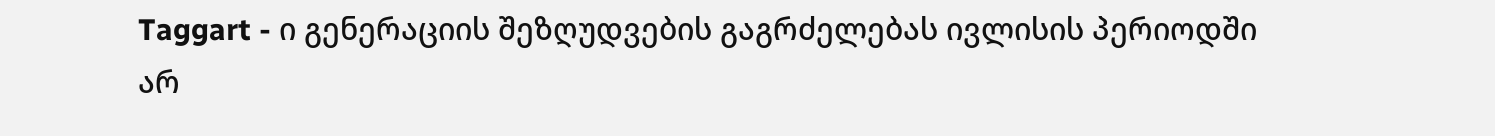Taggart - ი გენერაციის შეზღუდვების გაგრძელებას ივლისის პერიოდში
არ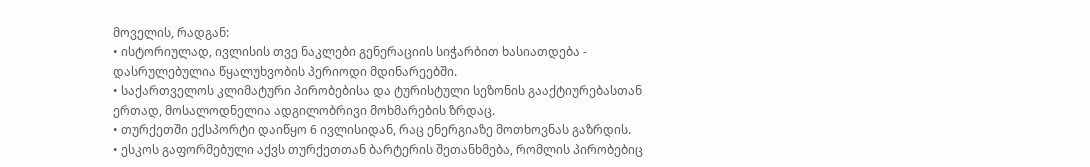მოველის, რადგან:
• ისტორიულად, ივლისის თვე ნაკლები გენერაციის სიჭარბით ხასიათდება - დასრულებულია წყალუხვობის პერიოდი მდინარეებში.
• საქართველოს კლიმატური პირობებისა და ტურისტული სეზონის გააქტიურებასთან ერთად, მოსალოდნელია ადგილობრივი მოხმარების ზრდაც.
• თურქეთში ექსპორტი დაიწყო 6 ივლისიდან, რაც ენერგიაზე მოთხოვნას გაზრდის.
• ესკოს გაფორმებული აქვს თურქეთთან ბარტერის შეთანხმება, რომლის პირობებიც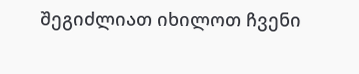შეგიძლიათ იხილოთ ჩვენი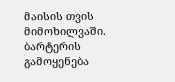მაისის თვის მიმოხილვაში. ბარტერის გამოყენება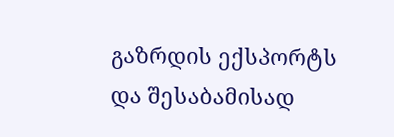გაზრდის ექსპორტს და შესაბამისად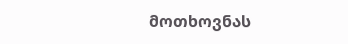მოთხოვნას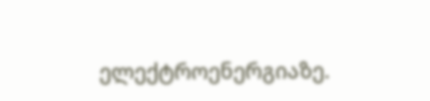ელექტროენერგიაზე.